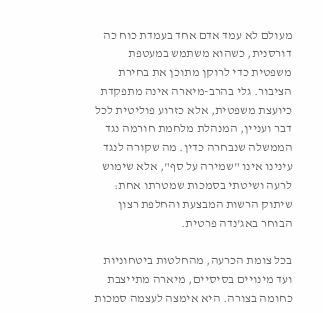מעולם לא עמד אדם אחד בעמדת כוח כה דורסנית, כשהוא משתמש במעטפת משפטית כדי לרוקן מתוכן את בחירת הציבור. גלי בהרב-מיארה אינה מתפקדת כיועצת משפטית, אלא כזרוע פוליטית לכל דבר ועניין, המנהלת מלחמת חורמה נגד הממשלה שנבחרה כדין. מה שקורה לנגד עינינו אינו "שמירה על סף", אלא שימוש לרעה ושיטתי בסמכות שמטרתו אחת: שיתוק הרשות המבצעת והחלפת רצון הבוחר באג'נדה פרטית.

בכל צומת הכרעה, מהחלטות ביטחוניות ועד מינויים בסיסיים, מיארה מתייצבת כחומה בצורה. היא אימצה לעצמה סמכות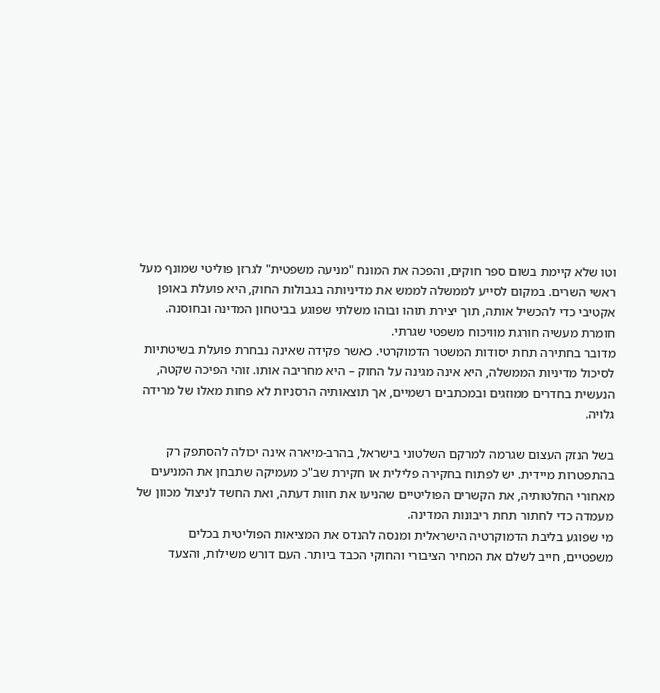וטו שלא קיימת בשום ספר חוקים, והפכה את המונח "מניעה משפטית" לגרזן פוליטי שמונף מעל ראשי השרים. במקום לסייע לממשלה לממש את מדיניותה בגבולות החוק, היא פועלת באופן אקטיבי כדי להכשיל אותה, תוך יצירת תוהו ובוהו משלתי שפוגע בביטחון המדינה ובחוסנה. חומרת מעשיה חורגת מוויכוח משפטי שגרתי.
מדובר בחתירה תחת יסודות המשטר הדמוקרטי. כאשר פקידה שאינה נבחרת פועלת בשיטתיות לסיכול מדיניות הממשלה, היא אינה מגינה על החוק – היא מחריבה אותו. זוהי הפיכה שקטה, הנעשית בחדרים ממוזגים ובמכתבים רשמיים, אך תוצאותיה הרסניות לא פחות מאלו של מרידה גלויה.

בשל הנזק העצום שגרמה למרקם השלטוני בישראל, בהרב-מיארה אינה יכולה להסתפק רק בהתפטרות מיידית. יש לפתוח בחקירה פלילית או חקירת שב"כ מעמיקה שתבחן את המניעים מאחורי החלטותיה, את הקשרים הפוליטיים שהניעו את חוות דעתה, ואת החשד לניצול מכוון של מעמדה כדי לחתור תחת ריבונות המדינה.
מי שפוגע בליבת הדמוקרטיה הישראלית ומנסה להנדס את המציאות הפוליטית בכלים משפטיים, חייב לשלם את המחיר הציבורי והחוקי הכבד ביותר. העם דורש משילות, והצעד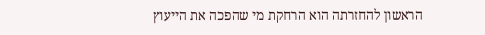הראשון להחזרתה הוא הרחקת מי שהפכה את הייעוץ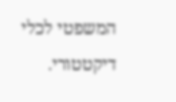המשפטי לכלי דיקטטורי.